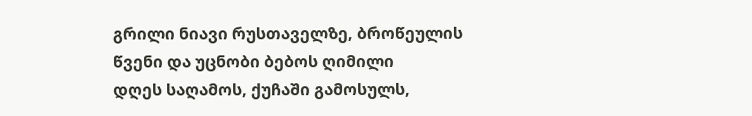გრილი ნიავი რუსთაველზე, ბროწეულის წვენი და უცნობი ბებოს ღიმილი
დღეს საღამოს, ქუჩაში გამოსულს,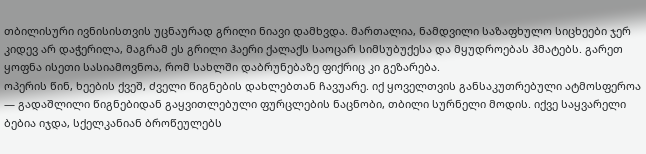თბილისური ივნისისთვის უცნაურად გრილი ნიავი დამხვდა. მართალია, ნამდვილი საზაფხულო სიცხეები ჯერ კიდევ არ დაჭერილა, მაგრამ ეს გრილი ჰაერი ქალაქს საოცარ სიმსუბუქესა და მყუდროებას ჰმატებს. გარეთ ყოფნა ისეთი სასიამოვნოა, რომ სახლში დაბრუნებაზე ფიქრიც კი გეზარება.
ოპერის წინ, ხეების ქვეშ, ძველი წიგნების დახლებთან ჩავუარე. იქ ყოველთვის განსაკუთრებული ატმოსფეროა — გადაშლილი წიგნებიდან გაყვითლებული ფურცლების ნაცნობი, თბილი სურნელი მოდის. იქვე საყვარელი ბებია იჯდა, სქელკანიან ბროწეულებს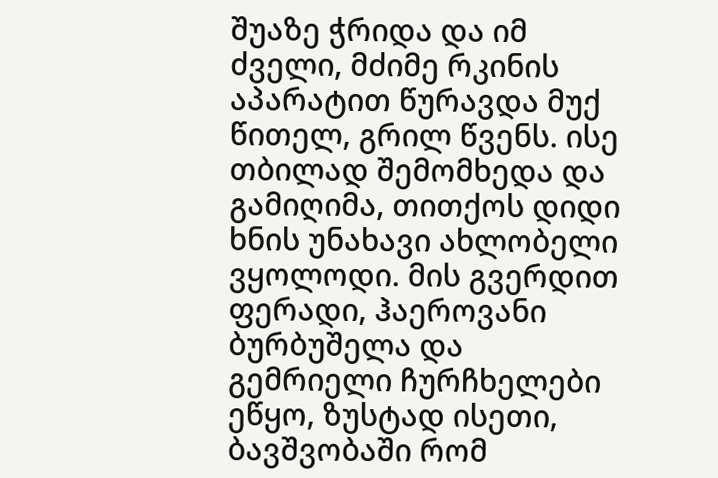შუაზე ჭრიდა და იმ ძველი, მძიმე რკინის აპარატით წურავდა მუქ წითელ, გრილ წვენს. ისე თბილად შემომხედა და გამიღიმა, თითქოს დიდი ხნის უნახავი ახლობელი ვყოლოდი. მის გვერდით ფერადი, ჰაეროვანი ბურბუშელა და გემრიელი ჩურჩხელები ეწყო, ზუსტად ისეთი, ბავშვობაში რომ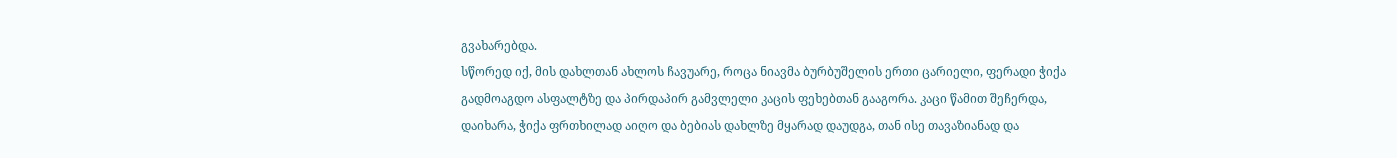გვახარებდა.
სწორედ იქ, მის დახლთან ახლოს ჩავუარე, როცა ნიავმა ბურბუშელის ერთი ცარიელი, ფერადი ჭიქა გადმოაგდო ასფალტზე და პირდაპირ გამვლელი კაცის ფეხებთან გააგორა. კაცი წამით შეჩერდა, დაიხარა, ჭიქა ფრთხილად აიღო და ბებიას დახლზე მყარად დაუდგა, თან ისე თავაზიანად და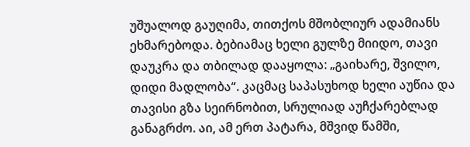უშუალოდ გაუღიმა, თითქოს მშობლიურ ადამიანს ეხმარებოდა. ბებიამაც ხელი გულზე მიიდო, თავი დაუკრა და თბილად დააყოლა: „გაიხარე, შვილო, დიდი მადლობა“. კაცმაც საპასუხოდ ხელი აუწია და თავისი გზა სეირნობით, სრულიად აუჩქარებლად განაგრძო. აი, ამ ერთ პატარა, მშვიდ წამში,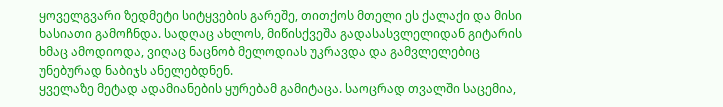ყოველგვარი ზედმეტი სიტყვების გარეშე, თითქოს მთელი ეს ქალაქი და მისი ხასიათი გამოჩნდა. სადღაც ახლოს, მიწისქვეშა გადასასვლელიდან გიტარის ხმაც ამოდიოდა, ვიღაც ნაცნობ მელოდიას უკრავდა და გამვლელებიც უნებურად ნაბიჯს ანელებდნენ.
ყველაზე მეტად ადამიანების ყურებამ გამიტაცა. საოცრად თვალში საცემია,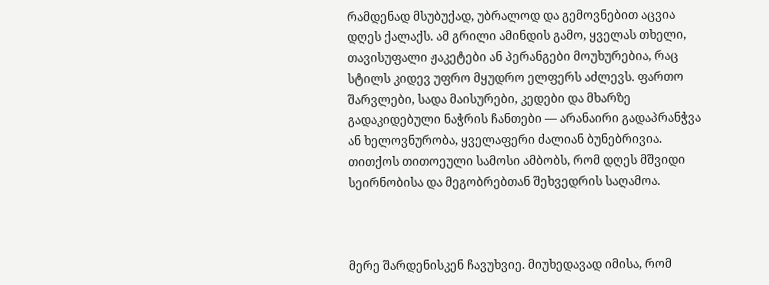რამდენად მსუბუქად, უბრალოდ და გემოვნებით აცვია დღეს ქალაქს. ამ გრილი ამინდის გამო, ყველას თხელი, თავისუფალი ჟაკეტები ან პერანგები მოუხურებია, რაც სტილს კიდევ უფრო მყუდრო ელფერს აძლევს. ფართო შარვლები, სადა მაისურები, კედები და მხარზე გადაკიდებული ნაჭრის ჩანთები — არანაირი გადაპრანჭვა ან ხელოვნურობა, ყველაფერი ძალიან ბუნებრივია. თითქოს თითოეული სამოსი ამბობს, რომ დღეს მშვიდი სეირნობისა და მეგობრებთან შეხვედრის საღამოა.



მერე შარდენისკენ ჩავუხვიე. მიუხედავად იმისა, რომ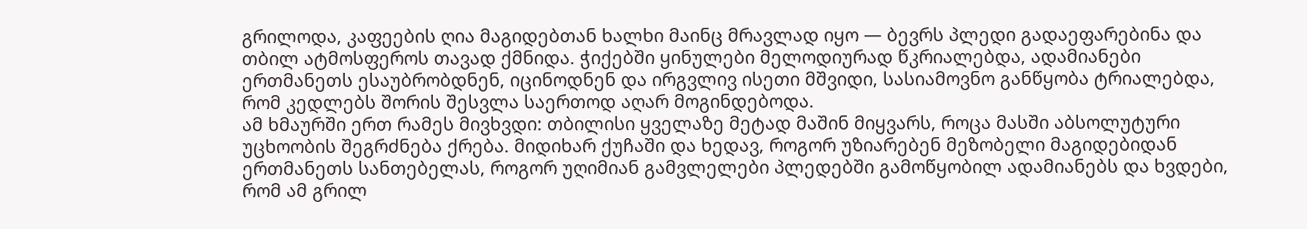გრილოდა, კაფეების ღია მაგიდებთან ხალხი მაინც მრავლად იყო — ბევრს პლედი გადაეფარებინა და თბილ ატმოსფეროს თავად ქმნიდა. ჭიქებში ყინულები მელოდიურად წკრიალებდა, ადამიანები ერთმანეთს ესაუბრობდნენ, იცინოდნენ და ირგვლივ ისეთი მშვიდი, სასიამოვნო განწყობა ტრიალებდა, რომ კედლებს შორის შესვლა საერთოდ აღარ მოგინდებოდა.
ამ ხმაურში ერთ რამეს მივხვდი: თბილისი ყველაზე მეტად მაშინ მიყვარს, როცა მასში აბსოლუტური უცხოობის შეგრძნება ქრება. მიდიხარ ქუჩაში და ხედავ, როგორ უზიარებენ მეზობელი მაგიდებიდან ერთმანეთს სანთებელას, როგორ უღიმიან გამვლელები პლედებში გამოწყობილ ადამიანებს და ხვდები, რომ ამ გრილ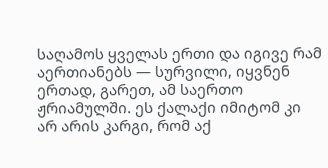საღამოს ყველას ერთი და იგივე რამ აერთიანებს — სურვილი, იყვნენ ერთად, გარეთ, ამ საერთო ჟრიამულში. ეს ქალაქი იმიტომ კი არ არის კარგი, რომ აქ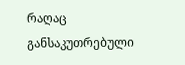რაღაც განსაკუთრებული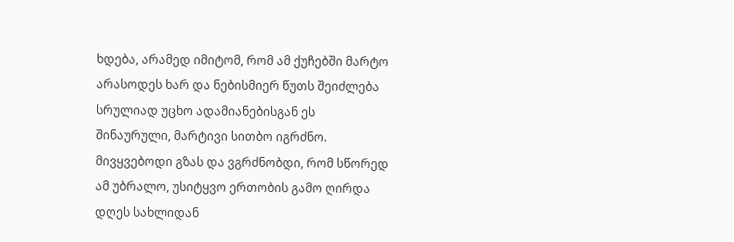ხდება, არამედ იმიტომ, რომ ამ ქუჩებში მარტო არასოდეს ხარ და ნებისმიერ წუთს შეიძლება სრულიად უცხო ადამიანებისგან ეს შინაურული, მარტივი სითბო იგრძნო. მივყვებოდი გზას და ვგრძნობდი, რომ სწორედ ამ უბრალო, უსიტყვო ერთობის გამო ღირდა დღეს სახლიდან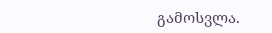გამოსვლა.